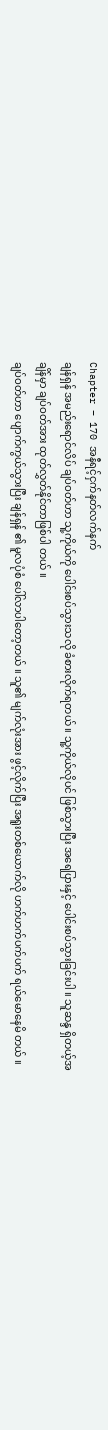Chapter – 170 အနီရင့်ငှက်နတ်လက်နက်
ချန်ရှန် အမည်းရောင်လိပ် ချပ်ဝတ်ဟာ သူ့ကိုယ်ကို ပေါင်းစပ်သွားသလို ခံစားလိုက်ရတယ် ။ သူ့ကိုယ်လိုပင် ဖြစ်သွားပြီး အရေပြားနှင့် ပေါင်းစပ်သွားခြင်းပါ ။ သူဆန္ဒ ရှိတယ့်အချိန်မှာ ချပ်ဝတ်အား ထုတ်လွှတ်နိုင်တာဖြစ်ပါ တယ် ။
ချပ်ဝတ်ဟာ ပျောက်ကွယ်သွားပြီး ချန်ရှန် ၏ မူလပုံစံ ပေါ်လာပါတော့တယ် ။ သူ၏ မျက်လုံးအား ဖွင့်လိုက်ပြီး အရူးတစ်ယောက်လို ဟက်ဟက်ပက်ပက် ရယ်မောနေမိ တယ် ။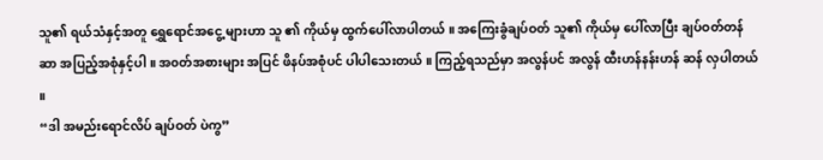သူ၏ ရယ်သံနှင့်အတူ ရွှေရောင်အငွေ့ များဟာ သူ ၏ ကိုယ်မှ ထွက်ပေါ်လာပါတယ် ။ အကြေးခွံချပ်ဝတ် သူ၏ ကိုယ်မှ ပေါ်လာပြီး ချပ်ဝတ်တန်ဆာ အပြည့်အစုံနှင့်ပါ ။ အ၀တ်အစားများ အပြင် ဖိနပ်အစုံပင် ပါပါသေးတယ် ။ ကြည့်ရသည်မှာ အလွန်ပင် အလွန် ထီးဟန်နန်းဟန် ဆန် လှပါတယ် ။
“ဒါ အမည်းရောင်လိပ် ချပ်ဝတ် ပဲကွ”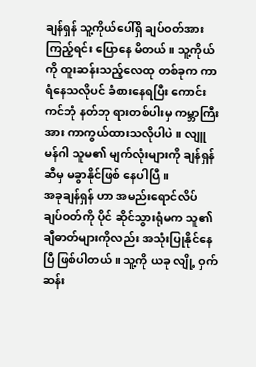ချန်ရှန် သူ့ကိုယ်ပေါ်ရှိ ချပ်ဝတ်အား ကြည့်ရင်း ပြောနေ မိတယ် ။ သူ့ကိုယ်ကို ထူးဆန်းသည့်လေထု တစ်ခုက ကာရံနေသလိုပင် ခံစားနေရပြီး ကောင်းကင်ဘုံ နတ်ဘု ရားတစ်ပါးမှ ကမ္ဘာကြီးအား ကာကွယ်ထားသလိုပါပဲ ။ လျူမန်ဂါ သူမ၏ မျက်လုံးများကို ချန်ရှန် ဆီမှ မခွာနိုင်ဖြစ် နေပါပြီ ။
အခုချန်ရှန် ဟာ အမည်းရောင်လိပ် ချပ်ဝတ်ကို ပိုင် ဆိုင်သွားရုံမက သူ၏ချီဓာတ်များကိုလည်း အသုံးပြုနိုင်နေ ပြီ ဖြစ်ပါတယ် ။ သူ့ကို ယခု လျို့ ဝှက်ဆန်း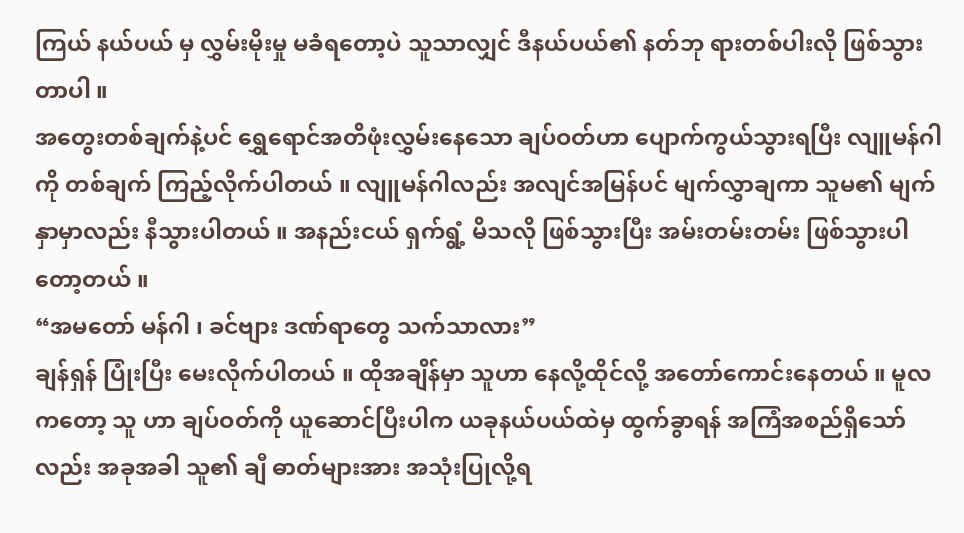ကြယ် နယ်ပယ် မှ လွှမ်းမိုးမှု မခံရတော့ပဲ သူသာလျှင် ဒီနယ်ပယ်၏ နတ်ဘု ရားတစ်ပါးလို ဖြစ်သွားတာပါ ။
အတွေးတစ်ချက်နဲ့ပင် ရွှေရောင်အတိဖုံးလွှမ်းနေသော ချပ်ဝတ်ဟာ ပျောက်ကွယ်သွားရပြီး လျူမန်ဂါကို တစ်ချက် ကြည့်လိုက်ပါတယ် ။ လျူမန်ဂါလည်း အလျင်အမြန်ပင် မျက်လွှာချကာ သူမ၏ မျက်နှာမှာလည်း နီသွားပါတယ် ။ အနည်းငယ် ရှက်ရွံ့ မိသလို ဖြစ်သွားပြီး အမ်းတမ်းတမ်း ဖြစ်သွားပါတော့တယ် ။
“အမတော် မန်ဂါ ၊ ခင်ဗျား ဒဏ်ရာတွေ သက်သာလား”
ချန်ရှန် ပြုံးပြီး မေးလိုက်ပါတယ် ။ ထိုအချိန်မှာ သူဟာ နေလို့ထိုင်လို့ အတော်ကောင်းနေတယ် ။ မူလကတော့ သူ ဟာ ချပ်ဝတ်ကို ယူဆောင်ပြီးပါက ယခုနယ်ပယ်ထဲမှ ထွက်ခွာရန် အကြံအစည်ရှိသော်လည်း အခုအခါ သူ၏ ချီ ဓာတ်များအား အသုံးပြုလို့ရ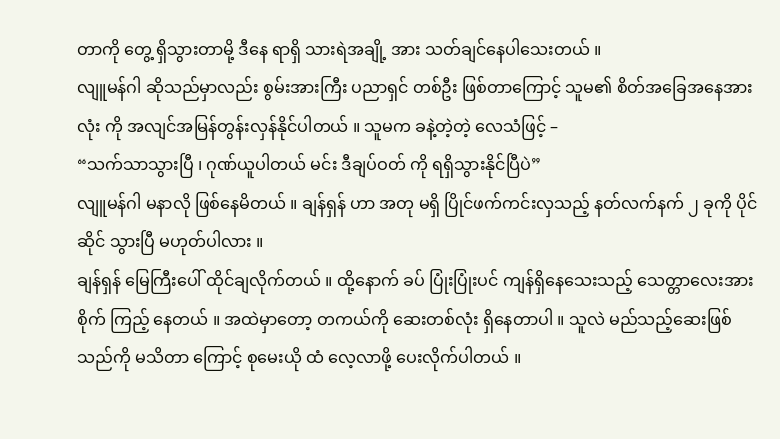တာကို တွေ့ ရှိသွားတာမို့ ဒီနေ ရာရှိ သားရဲအချို့ အား သတ်ချင်နေပါသေးတယ် ။
လျူမန်ဂါ ဆိုသည်မှာလည်း စွမ်းအားကြီး ပညာရှင် တစ်ဦး ဖြစ်တာကြောင့် သူမ၏ စိတ်အခြေအနေအားလုံး ကို အလျင်အမြန်တွန်းလှန်နိုင်ပါတယ် ။ သူမက ခနဲ့တဲ့တဲ့ လေသံဖြင့် –
“သက်သာသွားပြီ ၊ ဂုဏ်ယူပါတယ် မင်း ဒီချပ်ဝတ် ကို ရရှိသွားနိုင်ပြီပဲ”
လျူမန်ဂါ မနာလို ဖြစ်နေမိတယ် ။ ချန်ရှန် ဟာ အတု မရှိ ပြိုင်ဖက်ကင်းလှသည့် နတ်လက်နက် ၂ ခုကို ပိုင်ဆိုင် သွားပြီ မဟုတ်ပါလား ။
ချန်ရှန် မြေကြီးပေါ် ထိုင်ချလိုက်တယ် ။ ထို့နောက် ခပ် ပြုံးပြုံးပင် ကျန်ရှိနေသေးသည့် သေတ္တာလေးအား စိုက် ကြည့် နေတယ် ။ အထဲမှာတော့ တကယ်ကို ဆေးတစ်လုံး ရှိနေတာပါ ။ သူလဲ မည်သည့်ဆေးဖြစ်သည်ကို မသိတာ ကြောင့် စုမေးယို ထံ လေ့လာဖို့ ပေးလိုက်ပါတယ် ။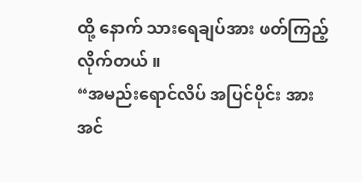ထို့ နောက် သားရေချပ်အား ဖတ်ကြည့်လိုက်တယ် ။
“အမည်းရောင်လိပ် အပြင်ပိုင်း အားအင်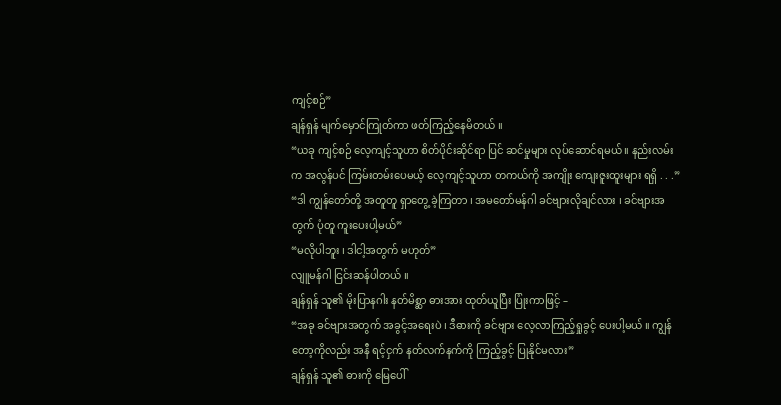ကျင့်စဉ်”
ချန်ရှန် မျက်မှောင်ကြုတ်ကာ ဖတ်ကြည့်နေမိတယ် ။
“ယခု ကျင့်စဉ် လေ့ကျင့်သူဟာ စိတ်ပိုင်းဆိုင်ရာ ပြင် ဆင်မှုများ လုပ်ဆောင်ရမယ် ။ နည်းလမ်းက အလွန်ပင် ကြမ်းတမ်းပေမယ့် လေ့ကျင့်သူဟာ တကယ်ကို အကျိုး ကျေးဇူးထူးများ ရရှိ . . .”
“ဒါ ကျွန်တော်တို့ အတူတူ ရှာတွေ့ ခဲ့ကြတာ ၊ အမတော်မန်ဂါ ခင်ဗျားလိုချင်လား ၊ ခင်ဗျားအတွက် ပုံတူ ကူးပေးပါ့မယ်”
“မလိုပါဘူး ၊ ဒါငါ့အတွက် မဟုတ်”
လျူမန်ဂါ ငြင်းဆန်ပါတယ် ။
ချန်ရှန် သူ၏ မိုးပြာနဂါး နတ်မိစ္ဆာ ဓားအား ထုတ်ယူပြီး ပြုံးကာဖြင့် –
“အခု ခင်ဗျားအတွက် အခွင့်အရေးပဲ ၊ ဒီဓားကို ခင်ဗျား လေ့လာကြည့်ရှုခွင့် ပေးပါ့မယ် ။ ကျွန်တော့ကိုလည်း အနီ ရင့်ငှက် နတ်လက်နက်ကို ကြည့်ခွင့် ပြုနိုင်မလား”
ချန်ရှန် သူ၏ ဓားကို မြေပေါ်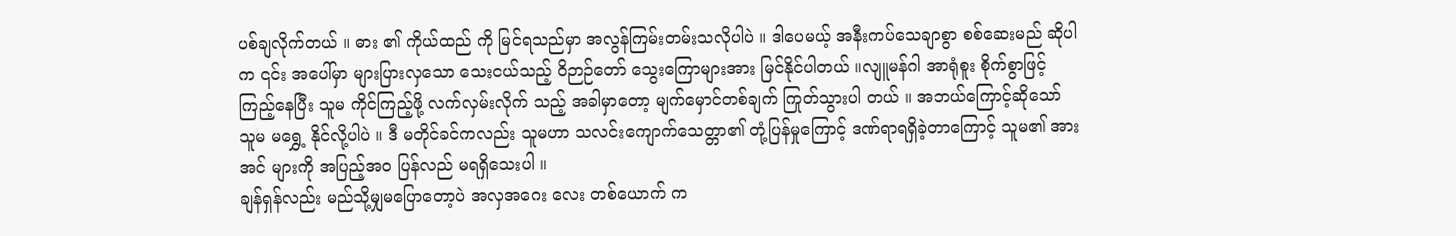ပစ်ချလိုက်တယ် ။ ဓား ၏ ကိုယ်ထည် ကို မြင်ရသည်မှာ အလွန်ကြမ်းတမ်းသလိုပါပဲ ။ ဒါပေမယ့် အနီးကပ်သေချာစွာ စစ်ဆေးမည် ဆိုပါက ၎င်း အပေါ်မှာ များပြားလှသော သေးငယ်သည့် ဝိဉာဉ်တော် သွေးကြောများအား မြင်နိုင်ပါတယ် ။လျူမန်ဂါ အာရုံစူး စိုက်စွာဖြင့် ကြည့်နေပြီး သူမ ကိုင်ကြည့်ဖို့ လက်လှမ်းလိုက် သည့် အခါမှာတော့ မျက်မှောင်တစ်ချက် ကြုတ်သွားပါ တယ် ။ အဘယ်ကြောင့်ဆိုသော် သူမ မရွှေ့ နိုင်လို့ပါပဲ ။ ဒီ မတိုင်ခင်ကလည်း သူမဟာ သလင်းကျောက်သေတ္တာ၏ တုံ့ပြန်မှုကြောင့် ဒဏ်ရာရရှိခဲ့တာကြောင့် သူမ၏ အားအင် များကို အပြည့်အ၀ ပြန်လည် မရရှိသေးပါ ။
ချန်ရှန်လည်း မည်သို့မျှမပြောတော့ပဲ အလှအဂေး လေး တစ်ယောက် က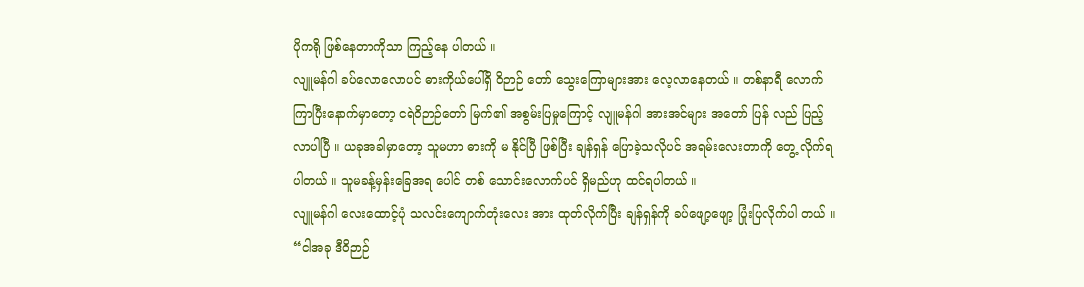ပိုကရို ဖြစ်နေတာကိုသာ ကြည့်နေ ပါတယ် ။
လျူမန်ဂါ ခပ်လောလောပင် ဓားကိုယ်ပေါ်ရှိ ဝိဉာဉ် တော် သွေးကြောများအား လေ့လာနေတယ် ။ တစ်နာရီ လောက် ကြာပြီးနောက်မှာတော့ ငရဲဝိဉာဉ်တော် မြက်၏ အစွမ်းပြမှုကြောင့် လျူမန်ဂါ အားအင်များ အတော် ပြန် လည် ပြည့်လာပါပြီ ။ ယခုအခါမှာတော့ သူမဟာ ဓားကို မ နိုင်ပြီ ဖြစ်ပြီး ချန်ရှန် ပြောခဲ့သလိုပင် အရမ်းလေးတာကို တွေ့ လိုက်ရပါတယ် ။ သူမခန့်မှန်းခြေအရ ပေါင် တစ် သောင်းလောက်ပင် ရှိမည်ဟု ထင်ရပါတယ် ။
လျူမန်ဂါ လေးထောင့်ပုံ သလင်းကျောက်တုံးလေး အား ထုတ်လိုက်ပြီး ချန်ရှန်ကို ခပ်ဖျော့ဖျော့ ပြုံးပြလိုက်ပါ တယ် ။
“ငါအခု ဒီဝိဉာဉ်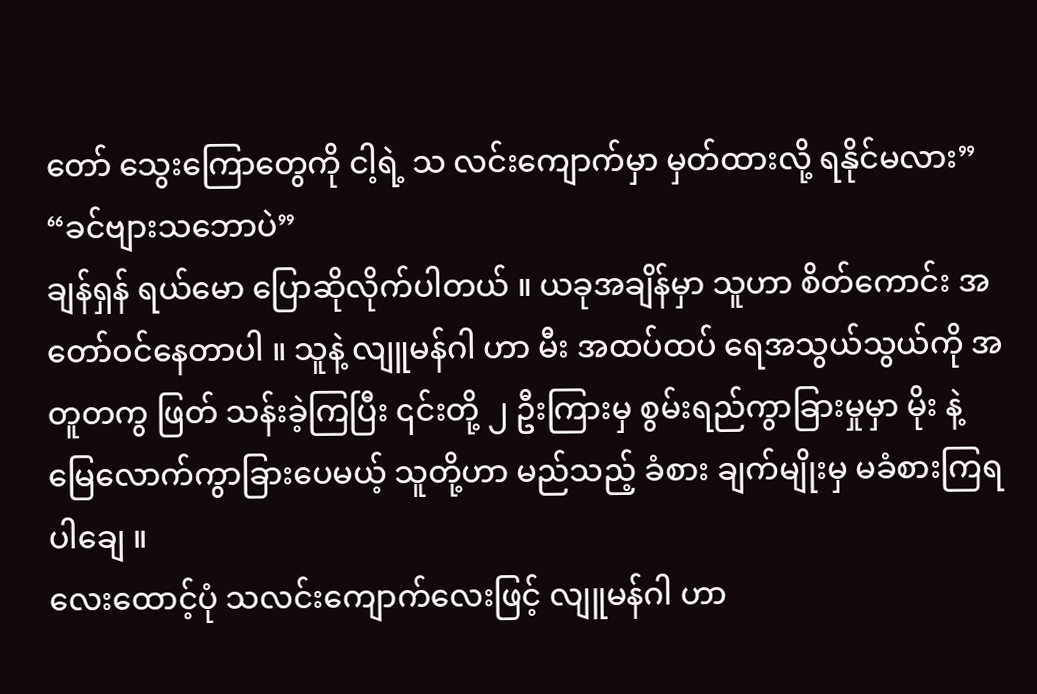တော် သွေးကြောတွေကို ငါ့ရဲ့ သ လင်းကျောက်မှာ မှတ်ထားလို့ ရနိုင်မလား”
“ခင်ဗျားသဘောပဲ”
ချန်ရှန် ရယ်မော ပြောဆိုလိုက်ပါတယ် ။ ယခုအချိန်မှာ သူဟာ စိတ်ကောင်း အတော်ဝင်နေတာပါ ။ သူနဲ့ လျူမန်ဂါ ဟာ မီး အထပ်ထပ် ရေအသွယ်သွယ်ကို အတူတကွ ဖြတ် သန်းခဲ့ကြပြီး ၎င်းတို့ ၂ ဦးကြားမှ စွမ်းရည်ကွာခြားမှုမှာ မိုး နဲ့မြေလောက်ကွာခြားပေမယ့် သူတို့ဟာ မည်သည့် ခံစား ချက်မျိုးမှ မခံစားကြရပါချေ ။
လေးထောင့်ပုံ သလင်းကျောက်လေးဖြင့် လျူမန်ဂါ ဟာ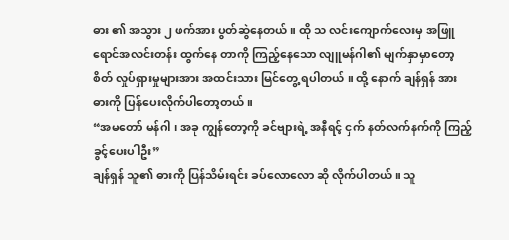ဓား ၏ အသွား ၂ ဖက်အား ပွတ်ဆွဲနေတယ် ။ ထို သ လင်းကျောက်လေးမှ အဖြူရောင်အလင်းတန်း ထွက်နေ တာကို ကြည့်နေသော လျူမန်ဂါ၏ မျက်နှာမှာတော့ စိတ် လှုပ်ရှားမှုများအား အထင်းသား မြင်တွေ့ ရပါတယ် ။ ထို့ နောက် ချန်ရှန် အား ဓားကို ပြန်ပေးလိုက်ပါတော့တယ် ။
“အမတော် မန်ဂါ ၊ အခု ကျွန်တော့ကို ခင်ဗျားရဲ့ အနီရင့် ငှက် နတ်လက်နက်ကို ကြည့်ခွင့်ပေးပါဦး”
ချန်ရှန် သူ၏ ဓားကို ပြန်သိမ်းရင်း ခပ်လောလော ဆို လိုက်ပါတယ် ။ သူ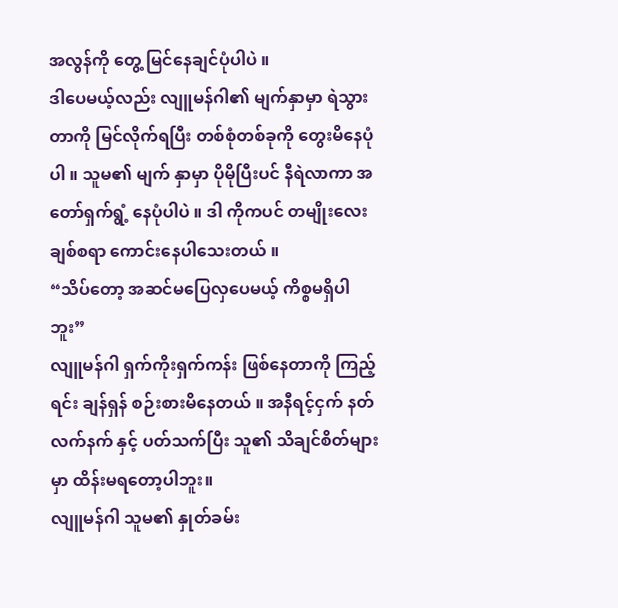အလွန်ကို တွေ့ မြင်နေချင်ပုံပါပဲ ။
ဒါပေမယ့်လည်း လျူမန်ဂါ၏ မျက်နှာမှာ ရဲသွားတာကို မြင်လိုက်ရပြီး တစ်စုံတစ်ခုကို တွေးမိနေပုံပါ ။ သူမ၏ မျက် နှာမှာ ပိုမိုပြီးပင် နီရဲလာကာ အတော်ရှက်ရွံ့ နေပုံပါပဲ ။ ဒါ ကိုကပင် တမျိုးလေး ချစ်စရာ ကောင်းနေပါသေးတယ် ။
“သိပ်တော့ အဆင်မပြေလှပေမယ့် ကိစ္စမရှိပါဘူး”
လျူမန်ဂါ ရှက်ကိုးရှက်ကန်း ဖြစ်နေတာကို ကြည့်ရင်း ချန်ရှန် စဉ်းစားမိနေတယ် ။ အနီရင့်ငှက် နတ်လက်နက် နှင့် ပတ်သက်ပြီး သူ၏ သိချင်စိတ်များမှာ ထိန်းမရတော့ပါဘူး။
လျူမန်ဂါ သူမ၏ နှုတ်ခမ်း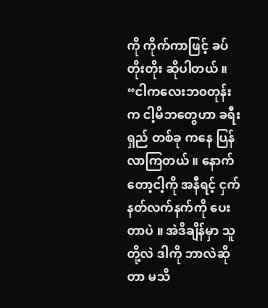ကို ကိုက်ကာဖြင့် ခပ်တိုးတိုး ဆိုပါတယ် ။
“ငါကလေးဘ၀တုန်းက ငါ့မိဘတွေဟာ ခရီးရှည် တစ်ခု ကနေ ပြန်လာကြတယ် ။ နောက်တော့ငါ့ကို အနီရင့် ငှက် နတ်လက်နက်ကို ပေးတာပဲ ။ အဲဒိချိန်မှာ သူတို့လဲ ဒါကို ဘာလဲဆိုတာ မသိ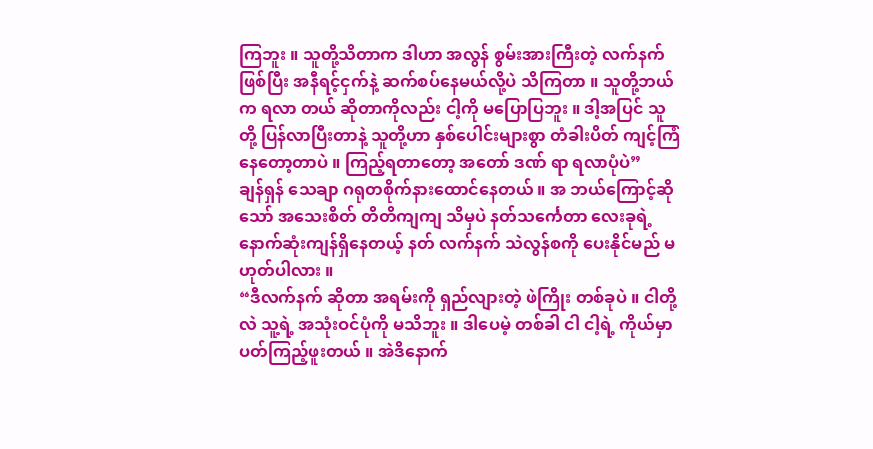ကြဘူး ။ သူတို့သိတာက ဒါဟာ အလွန် စွမ်းအားကြီးတဲ့ လက်နက်ဖြစ်ပြီး အနီရင့်ငှက်နဲ့ ဆက်စပ်နေမယ်လို့ပဲ သိကြတာ ။ သူတို့ဘယ်က ရလာ တယ် ဆိုတာကိုလည်း ငါ့ကို မပြောပြဘူး ။ ဒါ့အပြင် သူတို့ ပြန်လာပြီးတာနဲ့ သူတို့ဟာ နှစ်ပေါင်းများစွာ တံခါးပိတ် ကျင့်ကြံနေတော့တာပဲ ။ ကြည့်ရတာတော့ အတော် ဒဏ် ရာ ရလာပုံပဲ”
ချန်ရှန် သေချာ ဂရုတစိုက်နားထောင်နေတယ် ။ အ ဘယ်ကြောင့်ဆိုသော် အသေးစိတ် တိတိကျကျ သိမှပဲ နတ်သင်္ကေတာ လေးခုရဲ့ နောက်ဆုံးကျန်ရှိနေတယ့် နတ် လက်နက် သဲလွန်စကို ပေးနိုင်မည် မဟုတ်ပါလား ။
“ဒီလက်နက် ဆိုတာ အရမ်းကို ရှည်လျားတဲ့ ဖဲကြိုး တစ်ခုပဲ ။ ငါတို့လဲ သူ့ရဲ့ အသုံးဝင်ပုံကို မသိဘူး ။ ဒါပေမဲ့ တစ်ခါ ငါ ငါ့ရဲ့ ကိုယ်မှာ ပတ်ကြည့်ဖူးတယ် ။ အဲဒိနောက်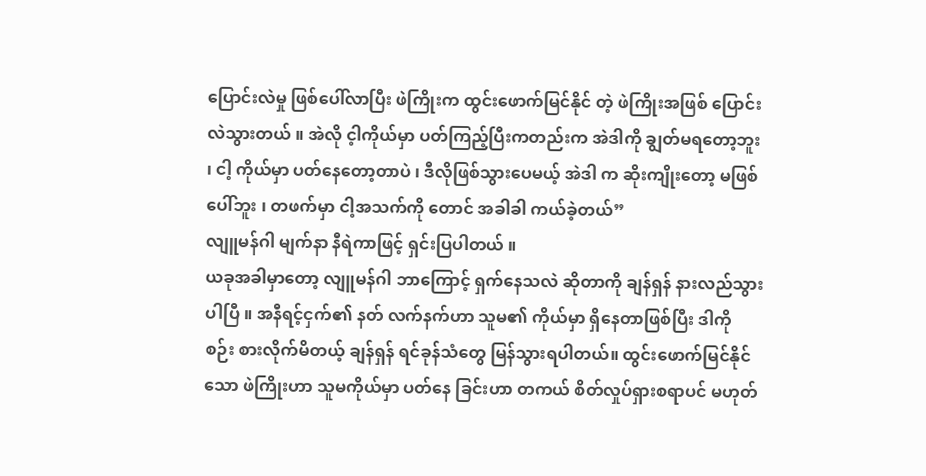ပြောင်းလဲမှု ဖြစ်ပေါ်လာပြီး ဖဲကြိုးက ထွင်းဖောက်မြင်နိုင် တဲ့ ဖဲကြိုးအဖြစ် ပြောင်းလဲသွားတယ် ။ အဲလို င့ါကိုယ်မှာ ပတ်ကြည့်ပြီးကတည်းက အဲဒါကို ချွတ်မရတော့ဘူး ၊ ငါ့ ကိုယ်မှာ ပတ်နေတော့တာပဲ ၊ ဒီလိုဖြစ်သွားပေမယ့် အဲဒါ က ဆိုးကျိုးတော့ မဖြစ်ပေါ်ဘူး ၊ တဖက်မှာ ငါ့အသက်ကို တောင် အခါခါ ကယ်ခဲ့တယ်”
လျူမန်ဂါ မျက်နာ နီရဲကာဖြင့် ရှင်းပြပါတယ် ။
ယခုအခါမှာတော့ လျူမန်ဂါ ဘာကြောင့် ရှက်နေသလဲ ဆိုတာကို ချန်ရှန် နားလည်သွားပါပြီ ။ အနီရင့်ငှက်၏ နတ် လက်နက်ဟာ သူမ၏ ကိုယ်မှာ ရှိနေတာဖြစ်ပြီး ဒါကို စဉ်း စားလိုက်မိတယ့် ချန်ရှန် ရင်ခုန်သံတွေ မြန်သွားရပါတယ်။ ထွင်းဖောက်မြင်နိုင်သော ဖဲကြိုးဟာ သူမကိုယ်မှာ ပတ်နေ ခြင်းဟာ တကယ် စိတ်လှုပ်ရှားစရာပင် မဟုတ်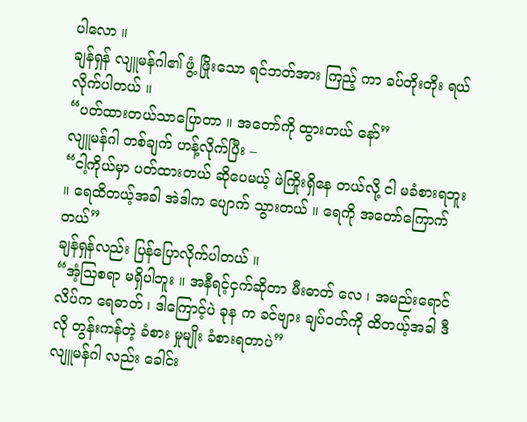ပါလော ။
ချန်ရှန် လျူမန်ဂါ၏ ဖွံ့ ဖြိုးသော ရင်ဘတ်အား ကြည့် ကာ ခပ်တိုးတိုး ရယ်လိုက်ပါတယ် ။
“ပတ်ထားတယ်သာပြောတာ ။ အတော်ကို ထွားတယ် နော်”
လျူမန်ဂါ တစ်ချက် ဟန့်လိုက်ပြီး –
“ငါ့ကိုယ်မှာ ပတ်ထားတယ် ဆိုပေမယ့် ဖဲကြိုးရှိနေ တယ်လို့ ငါ မခံစားရဘူး ။ ရေထိတယ့်အခါ အဲဒါက ပျောက် သွားတယ် ။ ရေကို အတော်ကြောက်တယ်”
ချန်ရှန်လည်း ပြန်ပြောလိုက်ပါတယ် ။
“အံ့သြစရာ မရှိပါဘူး ။ အနီရင့်ငှက်ဆိုတာ မီးဓာတ် လေ ၊ အမည်းရောင်လိပ်က ရေဓာတ် ၊ ဒါကြောင့်ပဲ ခုန က ခင်ဗျား ချပ်ဝတ်ကို ထိတယ့်အခါ ဒီလို တွန်းကန်တဲ့ ခံစား မှုမျိုး ခံစားရတာပဲ”
လျူမန်ဂါ လည်း ခေါင်း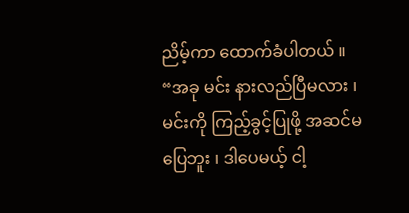ညိမ့်ကာ ထောက်ခံပါတယ် ။
“အခု မင်း နားလည်ပြီမလား ၊ မင်းကို ကြည့်ခွင့်ပြုဖို့ အဆင်မပြေဘူး ၊ ဒါပေမယ့် ငါ့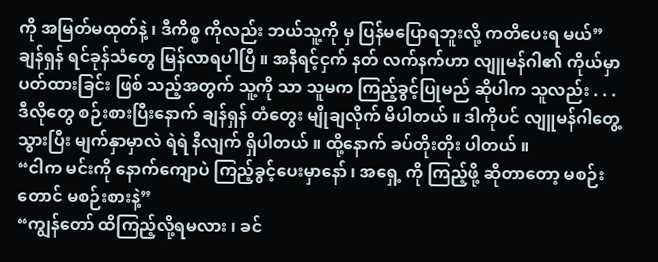ကို အမြတ်မထုတ်နဲ့ ၊ ဒီကိစ္စ ကိုလည်း ဘယ်သူ့ကို မှ ပြန်မပြောရဘူးလို့ ကတိပေးရ မယ်”
ချန်ရှန် ရင်ခုန်သံတွေ မြန်လာရပါပြီ ။ အနီရင့်ငှက် နတ် လက်နက်ဟာ လျူမန်ဂါ၏ ကိုယ်မှာ ပတ်ထားခြင်း ဖြစ် သည့်အတွက် သူ့ကို သာ သူမက ကြည့်ခွင့်ပြုမည် ဆိုပါက သူလည်း . . .
ဒီလိုတွေ စဉ်းစားပြီးနောက် ချန်ရှန် တံတွေး မျိုချလိုက် မိပါတယ် ။ ဒါကိုပင် လျူမန်ဂါတွေ့ သွားပြီး မျက်နှာမှာလဲ ရဲရဲ နီလျက် ရှိပါတယ် ။ ထို့နောက် ခပ်တိုးတိုး ပါတယ် ။
“ငါက မင်းကို နောက်ကျောပဲ ကြည့်ခွင့်ပေးမှာနော် ၊ အရှေ့ ကို ကြည့်ဖို့ ဆိုတာတော့ မစဉ်းတောင် မစဉ်းစားနဲ့”
“ကျွန်တော် ထိကြည့်လို့ရမလား ၊ ခင်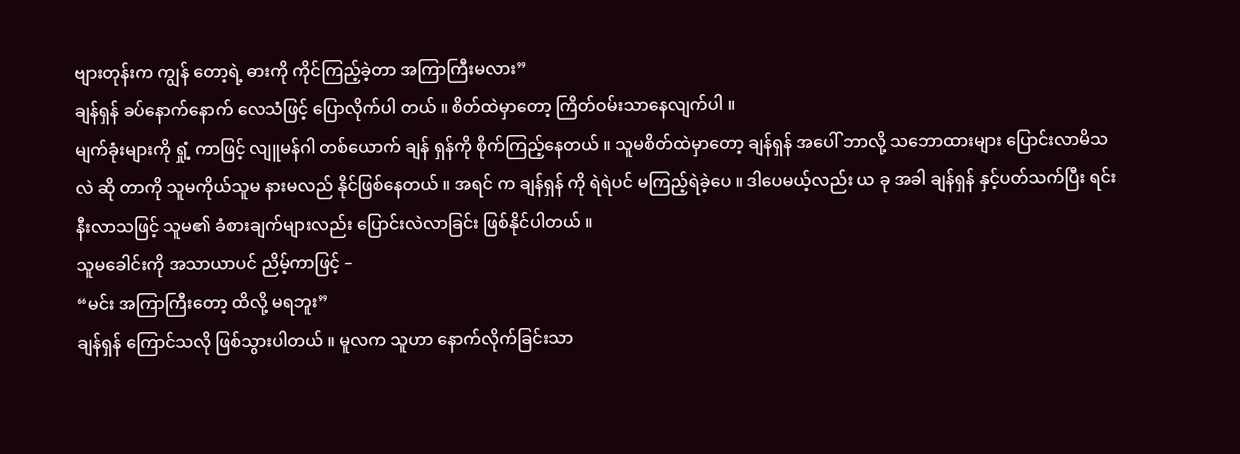ဗျားတုန်းက ကျွန် တော့ရဲ့ ဓားကို ကိုင်ကြည့်ခဲ့တာ အကြာကြီးမလား”
ချန်ရှန် ခပ်နောက်နောက် လေသံဖြင့် ပြောလိုက်ပါ တယ် ။ စိတ်ထဲမှာတော့ ကြိတ်ဝမ်းသာနေလျက်ပါ ။
မျက်ခုံးများကို ရှုံ့ ကာဖြင့် လျူမန်ဂါ တစ်ယောက် ချန် ရှန်ကို စိုက်ကြည့်နေတယ် ။ သူမစိတ်ထဲမှာတော့ ချန်ရှန် အပေါ် ဘာလို့ သဘောထားများ ပြောင်းလာမိသလဲ ဆို တာကို သူမကိုယ်သူမ နားမလည် နိုင်ဖြစ်နေတယ် ။ အရင် က ချန်ရှန် ကို ရဲရဲပင် မကြည့်ရဲခဲ့ပေ ။ ဒါပေမယ့်လည်း ယ ခု အခါ ချန်ရှန် နှင့်ပတ်သက်ပြီး ရင်းနီးလာသဖြင့် သူမ၏ ခံစားချက်များလည်း ပြောင်းလဲလာခြင်း ဖြစ်နိုင်ပါတယ် ။
သူမခေါင်းကို အသာယာပင် ညိမ့်ကာဖြင့် –
“မင်း အကြာကြီးတော့ ထိလို့ မရဘူး”
ချန်ရှန် ကြောင်သလို ဖြစ်သွားပါတယ် ။ မူလက သူဟာ နောက်လိုက်ခြင်းသာ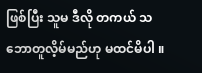ဖြစ်ပြီး သူမ ဒီလို တကယ် သဘောတူလိ့မ်မည်ဟု မထင်မိပါ ။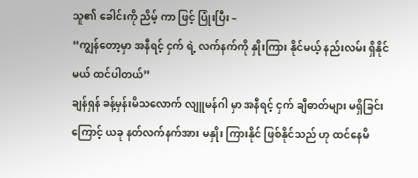သူ၏ ခေါင်းကို ညိမ့် ကာ ဖြင့် ပြုံးပြီး –
“ကျွန်တော့မှာ အနီရင့် ငှက် ရဲ့ လက်နက်ကို နှိုးကြား နိုင်မယ့် နည်းလမ်း ရှိနိုင်မယ် ထင်ပါတယ်”
ချန်ရှန် ခန့်မှန်းမိသလောက် လျူမန်ဂါ မှာ အနီရင့် ငှက် ချီဓာတ်များ မရှိခြင်းကြောင့် ယခု နတ်လက်နက်အား မနှိုး ကြားနိုင် ဖြစ်နိုင်သည် ဟု ထင်နေမိ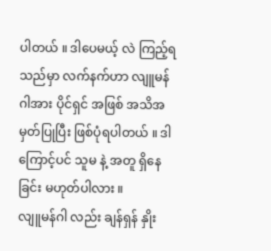ပါတယ် ။ ဒါပေမယ့် လဲ ကြည့်ရသည်မှာ လက်နက်ဟာ လျူမန်ဂါအား ပိုင်ရှင် အဖြစ် အသိအမှတ်ပြုပြီး ဖြစ်ပုံရပါတယ် ။ ဒါကြောင့်ပင် သူမ နဲ့ အတူ ရှိနေခြင်း မဟုတ်ပါလား ။
လျူမန်ဂါ လည်း ချန်ရှန် နှိုး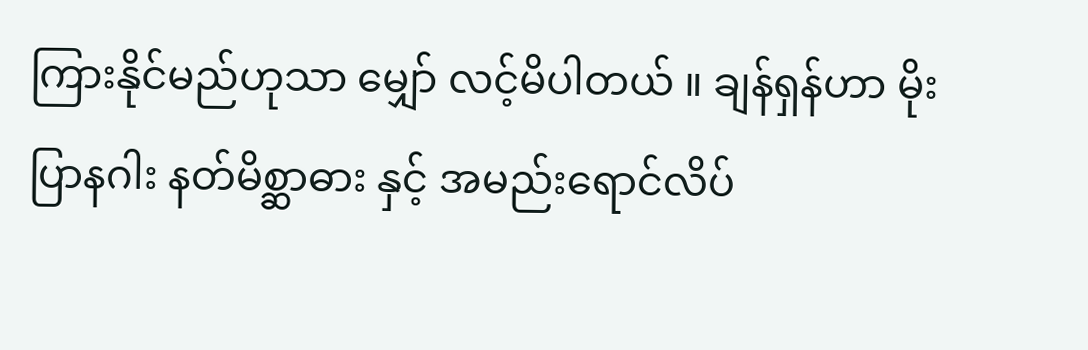ကြားနိုင်မည်ဟုသာ မျှော် လင့်မိပါတယ် ။ ချန်ရှန်ဟာ မိုးပြာနဂါး နတ်မိစ္ဆာဓား နှင့် အမည်းရောင်လိပ်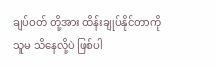ချပ်ဝတ် တို့အား ထိန်းချုပ်နိုင်တာကို သူမ သိနေလို့ပဲ ဖြစ်ပါ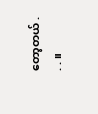တော့တယ် . . . ။